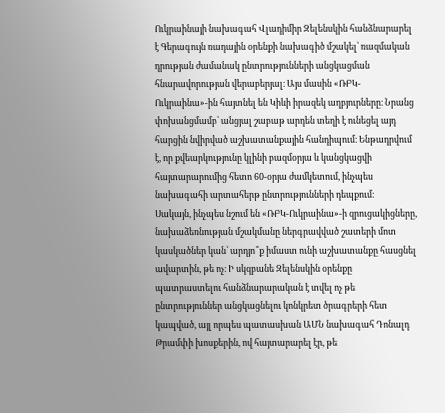Ուկրաինայի նախագահ Վլադիմիր Զելենսկին հանձնարարել է Գերագույն ռադային օրենքի նախագիծ մշակել՝ ռազմական դրության ժամանակ ընտրությունների անցկացման հնարավորության վերաբերյալ։ Այս մասին «ՌԲԿ-Ուկրաինա»-ին հայտնել են Կիևի իրազեկ աղբյուրները։ Նրանց փոխանցմամբ՝ անցյալ շաբաթ արդեն տեղի է ունեցել այդ հարցին նվիրված աշխատանքային հանդիպում։ Ենթադրվում է, որ քվեարկությունը կլինի բազմօրյա և կանցկացվի հայտարարումից հետո 60-օրյա ժամկետում, ինչպես նախագահի արտահերթ ընտրությունների դեպքում։
Սակայն, ինչպես նշում են «ՌԲԿ-Ուկրաինա»-ի զրուցակիցները, նախաձեռնության մշակմանը ներգրավված շատերի մոտ կասկածներ կան՝ արդյո՞ք իմաստ ունի աշխատանքը հասցնել ավարտին, թե ոչ։ Ի սկզբանե Զելենսկին օրենքը պատրաստելու հանձնարարական է տվել ոչ թե ընտրություններ անցկացնելու կոնկրետ ծրագրերի հետ կապված, այլ որպես պատասխան ԱՄՆ նախագահ Դոնալդ Թրամփի խոսքերին, ով հայտարարել էր, թե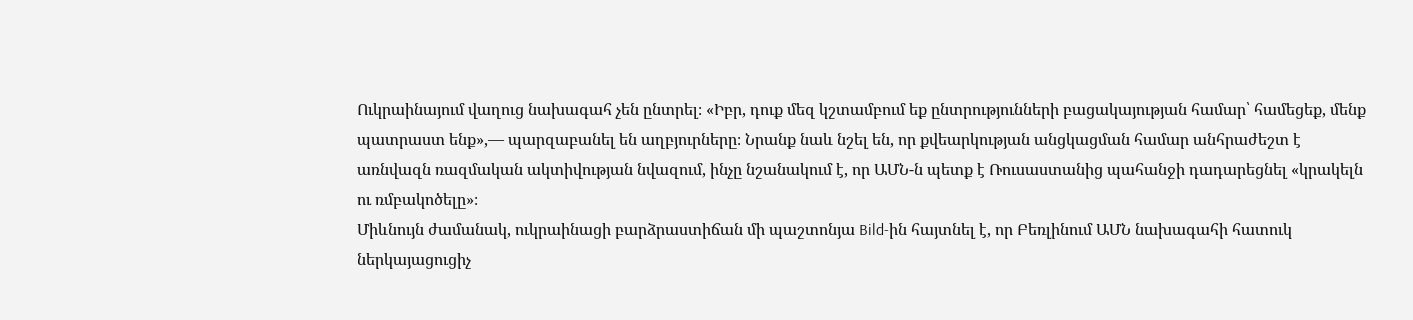Ուկրաինայում վաղուց նախագահ չեն ընտրել։ «Իբր, դուք մեզ կշտամբում եք ընտրությունների բացակայության համար՝ համեցեք, մենք պատրաստ ենք»,— պարզաբանել են աղբյուրները։ Նրանք նաև նշել են, որ քվեարկության անցկացման համար անհրաժեշտ է առնվազն ռազմական ակտիվության նվազում, ինչը նշանակում է, որ ԱՄՆ-ն պետք է Ռուսաստանից պահանջի դադարեցնել «կրակելն ու ռմբակոծելը»։
Միևնույն ժամանակ, ուկրաինացի բարձրաստիճան մի պաշտոնյա Bild-ին հայտնել է, որ Բեռլինում ԱՄՆ նախագահի հատուկ ներկայացուցիչ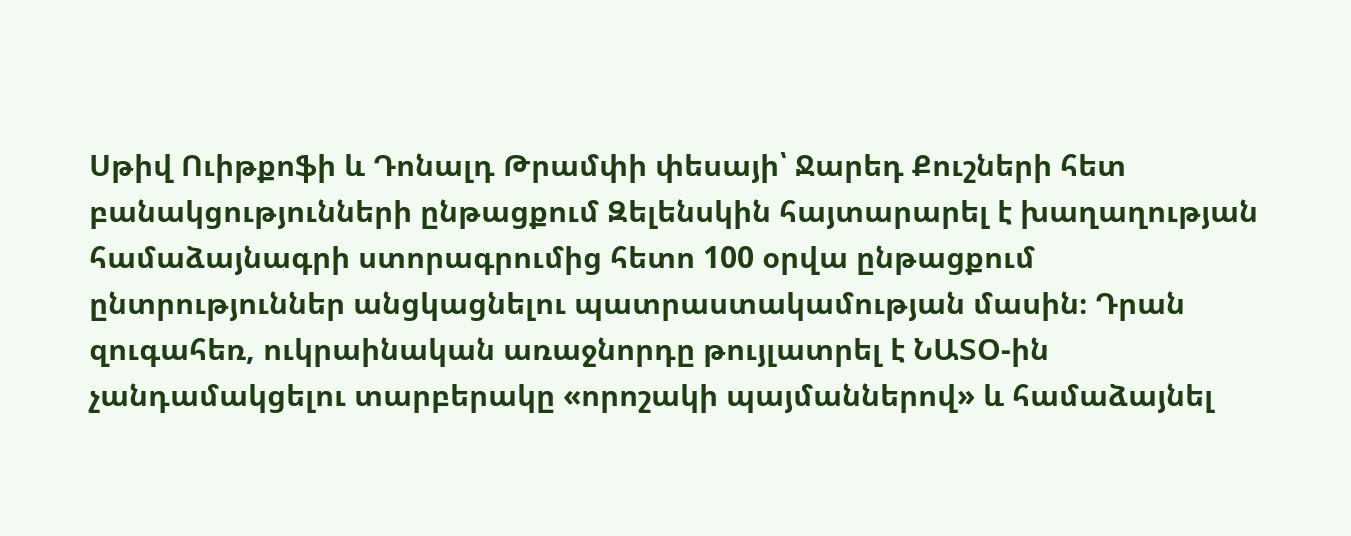Սթիվ Ուիթքոֆի և Դոնալդ Թրամփի փեսայի՝ Ջարեդ Քուշների հետ բանակցությունների ընթացքում Զելենսկին հայտարարել է խաղաղության համաձայնագրի ստորագրումից հետո 100 օրվա ընթացքում ընտրություններ անցկացնելու պատրաստակամության մասին։ Դրան զուգահեռ, ուկրաինական առաջնորդը թույլատրել է ՆԱՏՕ-ին չանդամակցելու տարբերակը «որոշակի պայմաններով» և համաձայնել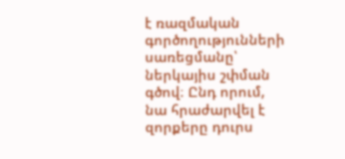է ռազմական գործողությունների սառեցմանը՝ ներկայիս շփման գծով։ Ընդ որում, նա հրաժարվել է զորքերը դուրս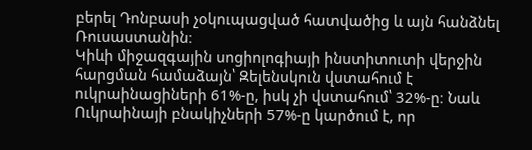բերել Դոնբասի չօկուպացված հատվածից և այն հանձնել Ռուսաստանին։
Կիևի միջազգային սոցիոլոգիայի ինստիտուտի վերջին հարցման համաձայն՝ Զելենսկուն վստահում է ուկրաինացիների 61%-ը, իսկ չի վստահում՝ 32%-ը։ Նաև Ուկրաինայի բնակիչների 57%-ը կարծում է, որ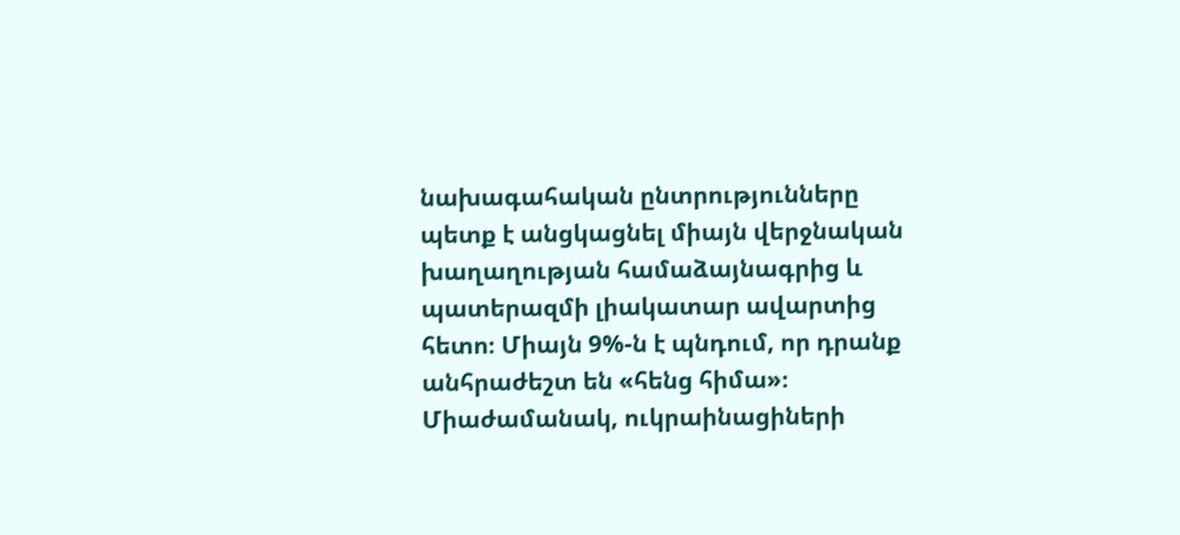նախագահական ընտրությունները պետք է անցկացնել միայն վերջնական խաղաղության համաձայնագրից և պատերազմի լիակատար ավարտից հետո։ Միայն 9%-ն է պնդում, որ դրանք անհրաժեշտ են «հենց հիմա»։ Միաժամանակ, ուկրաինացիների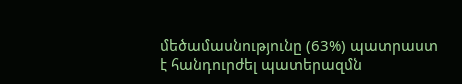մեծամասնությունը (63%) պատրաստ է հանդուրժել պատերազմն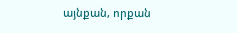այնքան, որքան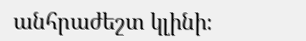անհրաժեշտ կլինի։